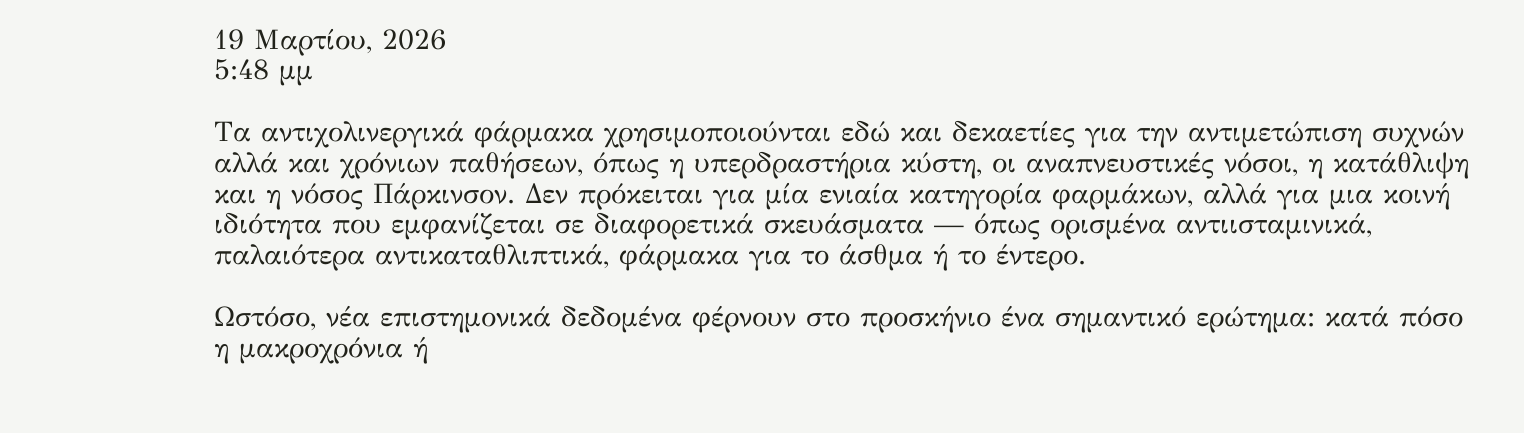19 Μαρτίου, 2026
5:48 μμ

Τα αντιχολινεργικά φάρμακα χρησιμοποιούνται εδώ και δεκαετίες για την αντιμετώπιση συχνών αλλά και χρόνιων παθήσεων, όπως η υπερδραστήρια κύστη, οι αναπνευστικές νόσοι, η κατάθλιψη και η νόσος Πάρκινσον. Δεν πρόκειται για μία ενιαία κατηγορία φαρμάκων, αλλά για μια κοινή ιδιότητα που εμφανίζεται σε διαφορετικά σκευάσματα — όπως ορισμένα αντιισταμινικά, παλαιότερα αντικαταθλιπτικά, φάρμακα για το άσθμα ή το έντερο.

Ωστόσο, νέα επιστημονικά δεδομένα φέρνουν στο προσκήνιο ένα σημαντικό ερώτημα: κατά πόσο η μακροχρόνια ή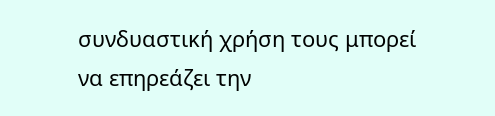συνδυαστική χρήση τους μπορεί να επηρεάζει την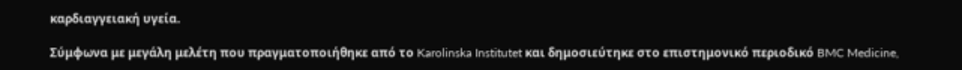καρδιαγγειακή υγεία.

Σύμφωνα με μεγάλη μελέτη που πραγματοποιήθηκε από το Karolinska Institutet και δημοσιεύτηκε στο επιστημονικό περιοδικό BMC Medicine,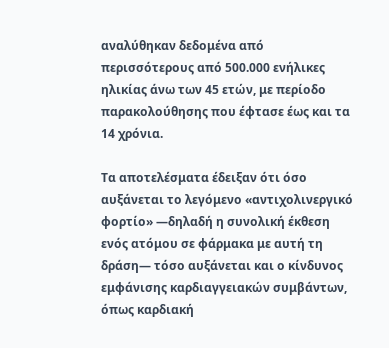αναλύθηκαν δεδομένα από περισσότερους από 500.000 ενήλικες ηλικίας άνω των 45 ετών, με περίοδο παρακολούθησης που έφτασε έως και τα 14 χρόνια.

Τα αποτελέσματα έδειξαν ότι όσο αυξάνεται το λεγόμενο «αντιχολινεργικό φορτίο» —δηλαδή η συνολική έκθεση ενός ατόμου σε φάρμακα με αυτή τη δράση— τόσο αυξάνεται και ο κίνδυνος εμφάνισης καρδιαγγειακών συμβάντων, όπως καρδιακή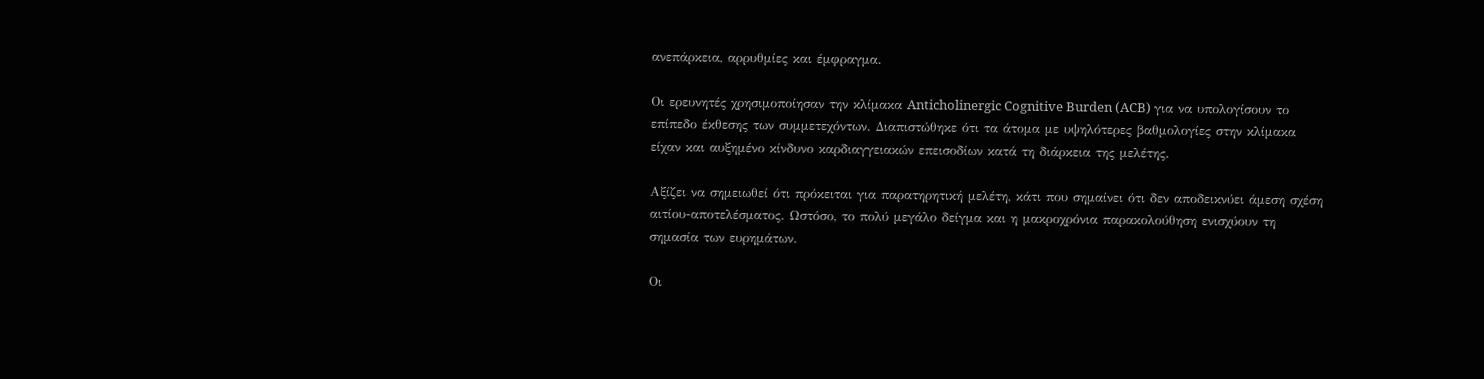ανεπάρκεια, αρρυθμίες και έμφραγμα.

Οι ερευνητές χρησιμοποίησαν την κλίμακα Anticholinergic Cognitive Burden (ACB) για να υπολογίσουν το επίπεδο έκθεσης των συμμετεχόντων. Διαπιστώθηκε ότι τα άτομα με υψηλότερες βαθμολογίες στην κλίμακα είχαν και αυξημένο κίνδυνο καρδιαγγειακών επεισοδίων κατά τη διάρκεια της μελέτης.

Αξίζει να σημειωθεί ότι πρόκειται για παρατηρητική μελέτη, κάτι που σημαίνει ότι δεν αποδεικνύει άμεση σχέση αιτίου-αποτελέσματος. Ωστόσο, το πολύ μεγάλο δείγμα και η μακροχρόνια παρακολούθηση ενισχύουν τη σημασία των ευρημάτων.

Οι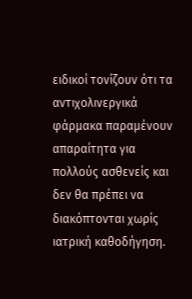ειδικοί τονίζουν ότι τα αντιχολινεργικά φάρμακα παραμένουν απαραίτητα για πολλούς ασθενείς και δεν θα πρέπει να διακόπτονται χωρίς ιατρική καθοδήγηση.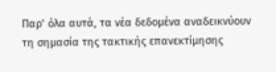Παρ’ όλα αυτά, τα νέα δεδομένα αναδεικνύουν τη σημασία της τακτικής επανεκτίμησης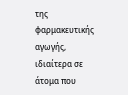της φαρμακευτικής αγωγής, ιδιαίτερα σε άτομα που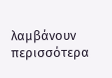λαμβάνουν περισσότερα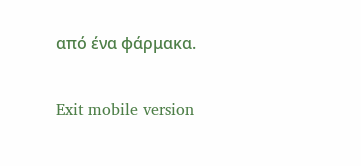από ένα φάρμακα.

Exit mobile version